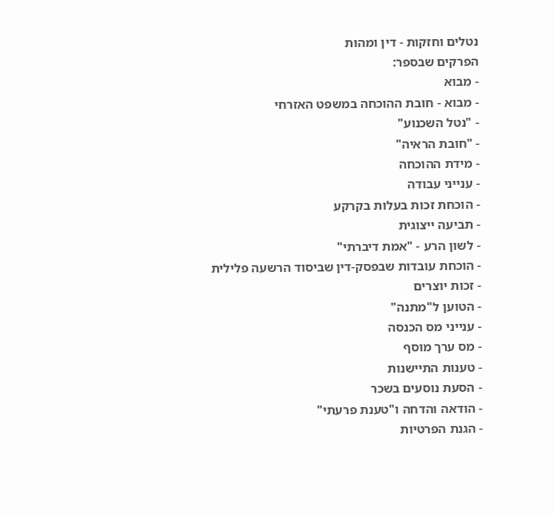נטלים וחזקות - דין ומהות
הפרקים שבספר:
- מבוא
- מבוא - חובת ההוכחה במשפט האזרחי
- "נטל השכנוע"
- "חובת הראיה"
- מידת ההוכחה
- ענייני עבודה
- הוכחת זכות בעלות בקרקע
- תביעה ייצוגית
- לשון הרע - "אמת דיברתי"
- הוכחת עובדות שבפסק-דין שביסוד הרשעה פלילית
- זכות יוצרים
- הטוען ל"מתנה"
- ענייני מס הכנסה
- מס ערך מוסף
- טענות התיישנות
- הסעת נוסעים בשכר
- הודאה והדחה ו"טענת פרעתי"
- הגנת הפרטיות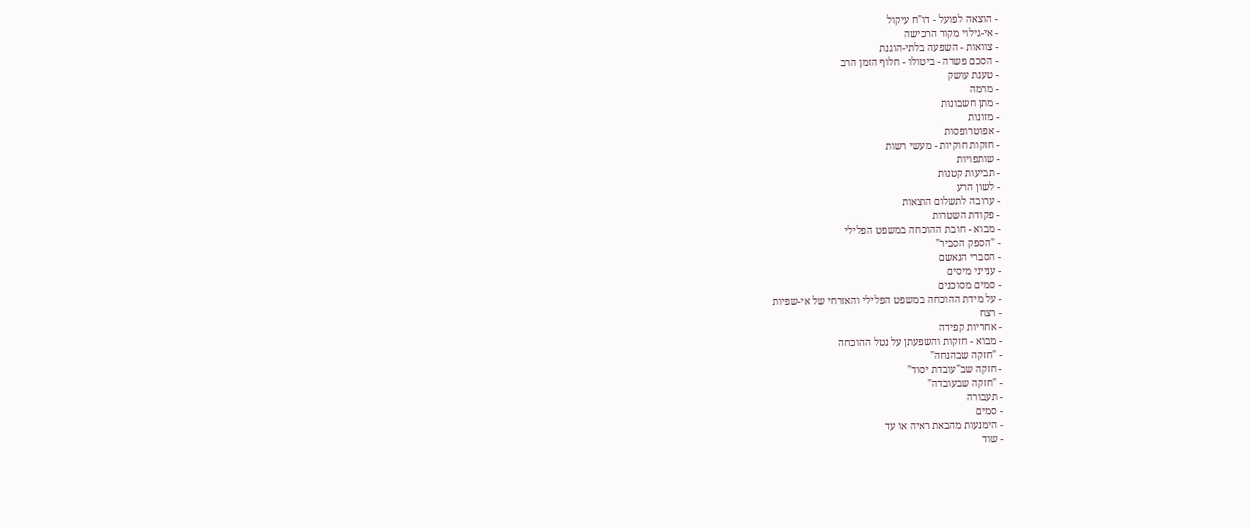- הוצאה לפועל - דו"ח עיקול
- אי-גילוי מקור הרכישה
- צוואות - השפעה בלתי-הוגנת
- הסכם פשרה - ביטולו - חלוף הזמן הרב
- טענת עושק
- מרמה
- מתן חשבונות
- מזונות
- אפוטרופסות
- חזקות חוקיות - מעשי רשות
- שותפויות
- תביעות קטנות
- לשון הרע
- ערובה לתשלום הוצאות
- פקודת השטרות
- מבוא - חובת ההוכחה במשפט הפלילי
- "הספק הסביר"
- הסברי הנאשם
- ענייני מיסים
- סמים מסוכנים
- על מידת ההוכחה במשפט הפלילי והאזרחי של אי-שפיות
- רצח
- אחריות קפידה
- מבוא - חזקות והשפעתן על נטל ההוכחה
- "חזקה שבהנחה"
- חזקה שב"עובדת יסוד"
- "חזקה שבעובדה"
- תעבורה
- סמים
- הימנעות מהבאת ראיה או עד
- שוד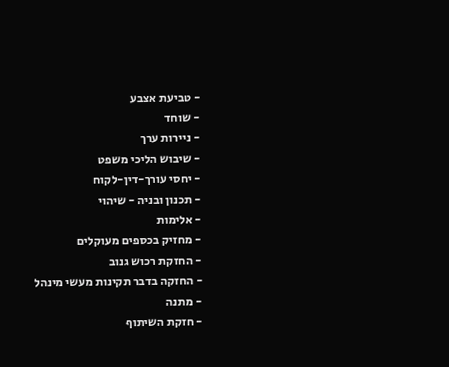- טביעת אצבע
- שוחד
- ניירות ערך
- שיבוש הליכי משפט
- יחסי עורך-דין-לקוח
- תכנון ובניה - שיהוי
- אלימות
- מחזיק בכספים מעוקלים
- החזקת רכוש גנוב
- החזקה בדבר תקינות מעשי מינהל
- מתנה
- חזקת השיתוף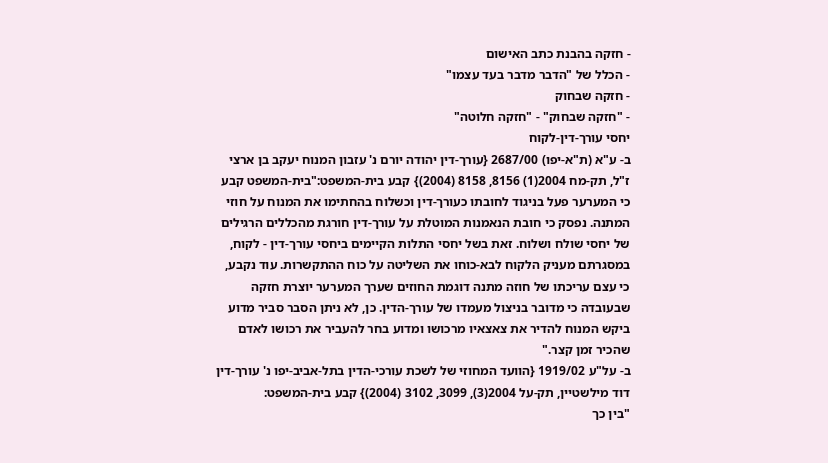- חזקה בהבנת כתב האישום
- הכלל של "הדבר מדבר בעד עצמו"
- חזקה שבחוק
- "חזקה שבחוק" - "חזקה חלוטה"
יחסי עורך-דין-לקוח
ב- ע"א (ת"א-יפו) 2687/00 {עורך-דין יהודה יורם נ' עזבון המנוח יעקב בן ארצי ז"ל, תק-מח 2004(1) 8156, 8158 (2004)} קבע בית-המשפט:"בית-המשפט קבע כי המערער פעל בניגוד לחובתו כעורך-דין וכשלוח בהחתימו את המנוח על חוזי המתנה. נפסק כי חובת הנאמנות המוטלת על עורך-דין חורגת מהכללים הרגילים של יחסי שולח ושלוח. זאת בשל יחסי התלות הקיימים ביחסי עורך-דין - לקוח, במסגרתם מעניק הלקוח לבא-כוחו את השליטה על כוח ההתקשרות. עוד נקבע, כי עצם עריכתו של חוזה מתנה דוגמת החוזים שערך המערער יוצרת חזקה שבעובדה כי מדובר בניצול מעמדו של עורך-הדין. כן, לא ניתן הסבר סביר מדוע ביקש המנוח להדיר את צאצאיו מרכושו ומדוע בחר להעביר את רכושו לאדם שהכיר זמן קצר."
ב- על"ע 1919/02 {הוועד המחוזי של לשכת עורכי-הדין בתל-אביב-יפו נ' עורך-דין דוד מילשטיין, תק-על 2004(3), 3099, 3102 (2004)} קבע בית-המשפט:
"בין כך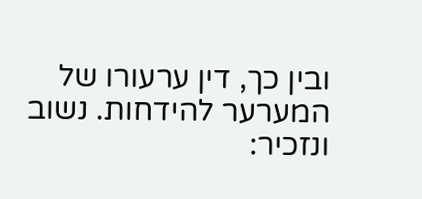ובין כך, דין ערעורו של המערער להידחות. נשוב ונזכיר: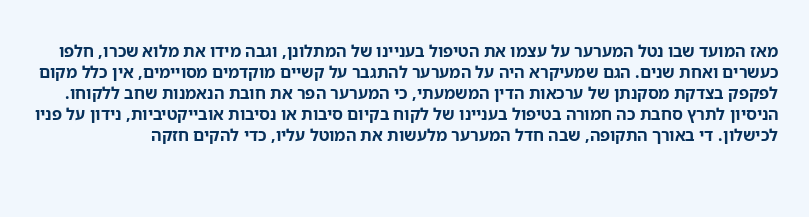מאז המועד שבו נטל המערער על עצמו את הטיפול בעניינו של המתלונן, וגבה מידו את מלוא שכרו, חלפו כעשרים ואחת שנים. הגם שמעיקרא היה על המערער להתגבר על קשיים מוקדמים מסויימים, אין כלל מקום לפקפק בצדקת מסקנתן של ערכאות הדין המשמעתי, כי המערער הפר את חובת הנאמנות שחב ללקוחו. הניסיון לתרץ סחבת כה חמורה בטיפול בעניינו של לקוח בקיום סיבות או נסיבות אובייקטיביות, נידון על פניו לכישלון. די באורך התקופה, שבה חדל המערער מלעשות את המוטל עליו, כדי להקים חזקה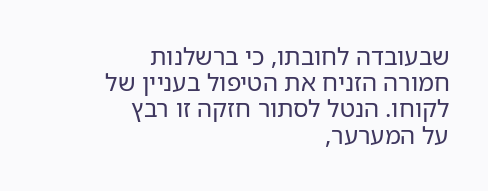שבעובדה לחובתו, כי ברשלנות חמורה הזניח את הטיפול בעניין של לקוחו. הנטל לסתור חזקה זו רבץ על המערער,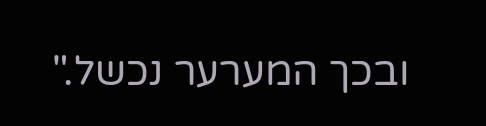ובכך המערער נכשל."